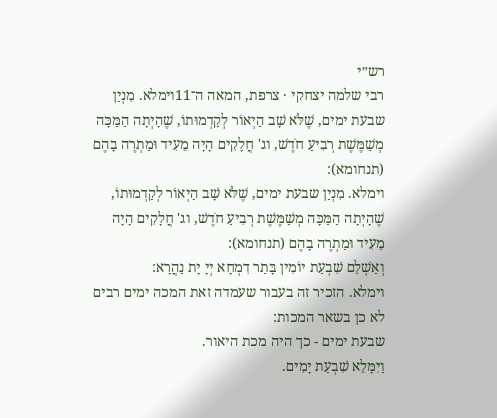רש״י
רבי שלמה יצחקי · צרפת, המאה ה־11וימלא. מִנְיַן שבעת ימים, שֶׁלֹּא שָׁב הַיְאוֹר לְקַדְמוּתוֹ, שֶׁהָיְתָה הַמַּכָּה מְשַׁמֶּשֶׁת רְבִיעַ חֹדֶשׁ, וג' חֲלָקִים הָיָה מֵעִיד וּמַתְרֶה בָהֶם (תנחומא):
וימלא. מִנְיַן שבעת ימים, שֶׁלֹּא שָׁב הַיְאוֹר לְקַדְמוּתוֹ, שֶׁהָיְתָה הַמַּכָּה מְשַׁמֶּשֶׁת רְבִיעַ חֹדֶשׁ, וג' חֲלָקִים הָיָה מֵעִיד וּמַתְרֶה בָהֶם (תנחומא):
וְאַשְׁלֵם שִׁבְעַת יוֹמִין בָּתַר דִמְחָא יְיָ יָת נַהֲרָא:
וימלא. הזכיר זה בעבור שעמדה זאת המכה ימים רבים לא כן בשאר המכות:
שבעת ימים - כך היה מכת היאור.
וַיִּמָּלֵא שִׁבְעַת יָמִים.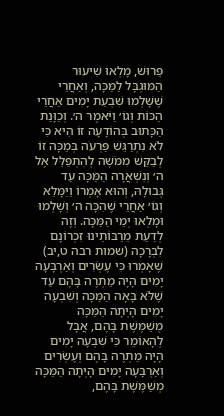פֵּרוּשׁ, מָלְאוּ שִׁיעוּר הַמּוּגְבָּל לַמַּכָּה, וְאַחֲרֵי שֶׁשָּׁלְמוּ שִׁבְעַת יָמִים אַחֲרֵי הַכּוֹת וְגוֹ׳ וַיֹּאמֶר ה׳. וְכַוָּנַת הַכָּתוּב בְּהוֹדָעָה זוֹ הִיא כִּי לֹא נִתְרַגֵּשׁ פַּרְעֹה בְּמַכָּה זוֹ לְבַקֵּשׁ מִמֹּשֶׁה לְהִתְפַּלֵּל אֶל ה׳ וְנִשְׁאֲרָה הַמַּכָּה עַד גְּבוּלָהּ, וְהוּא אָמְרוֹ וַיִּמָּלֵא וְגוֹ׳ אַחֲרֵי שֶׁהִכָּה ה׳ וְשָׁלְמוּ וּמָלְאוּ יְמֵי הַמַּכָּה. וְזֶה לְדַעַת מֵרַבּוֹתֵינוּ זִכְרוֹנָם לִבְרָכָה (שמות רבה ט,יב) שֶׁאָמְרוּ כִּי עֶשְׂרִים וְאַרְבָּעָה יָמִים הָיָה מַתְרֶה בָּהֶם עַד שֶׁלֹּא בָּאָה הַמַּכָּה וְשִׁבְעָה יָמִים הָיְתָה הַמַּכָּה מְשַׁמֶּשֶׁת בָּהֶם, אֲבָל לְהָאוֹמֵר כִּי שִׁבְעָה יָמִים הָיָה מַתְרֶה בָּהֶם וְעֶשְׂרִים וְאַרְבָּעָה יָמִים הָיְתָה הַמַּכָּה מְשַׁמֶּשֶׁת בָּהֶם,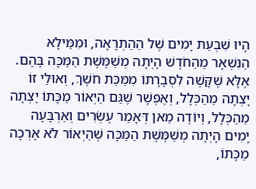הָיוּ שִׁבְעַת יָמִים שֶׁל הַהַתְרָאָה, וּמִמֵּילָא הַנִּשְׁאָר מֵהַחֹדֶשׁ הָיְתָה מְשַׁמֶּשֶׁת הַמַּכָּה בָּהֶם. אֶלָּא שֶׁקָּשֶׁה לִסְבָרָתוֹ מִמַּכַּת חֹשֶׁךְ, וְאוּלַי זוֹ יָצְתָה מֵהַכְּלָל, וְאֶפְשָׁר שֶׁגַּם הַיְאוֹר מַכָּתוֹ יָצְתָה מֵהַכְּלָל, וְיוֹדֶה מַאן דְּאָמַר עֶשְׂרִים וְאַרְבָּעָה יָמִים הָיְתָה מְשַׁמֶּשֶׁת הַמַּכָּה שֶׁהַיְאוֹר לֹא אָרְכָה מַכָּתוֹ,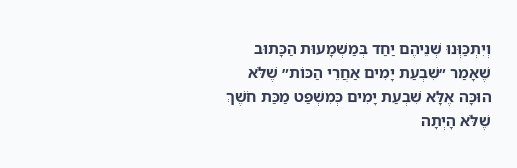וְיִתְכַּוְּנוּ שְׁנֵיהֶם יַחַד בְּמַשְׁמָעוּת הַכָּתוּב שֶׁאָמַר ״שִׁבְעַת יָמִים אַחֲרֵי הַכּוֹת״ שֶׁלֹּא הוּכָּה אֶלָּא שִׁבְעַת יָמִים כְּמִשְׁפַּט מַכַּת חֹשֶׁךְ שֶׁלֹּא הָיְתָה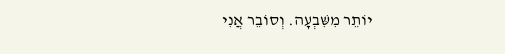יוֹתֵר מִשִּׁבְעָה. וְסוֹבֵר אֲנִי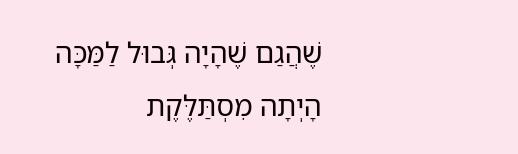שֶׁהֲגַם שֶׁהָיָה גְּבוּל לַמַּכָּה הָיְתָה מִסְתַּלֶּקֶת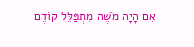אִם הָיָה מֹשֶׁה מִתְפַּלֵּל קוֹדֶם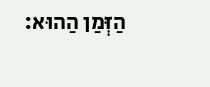הַזְּמַן הַהוּא: